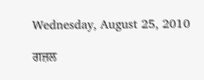Wednesday, August 25, 2010

ਗਜ਼ਲ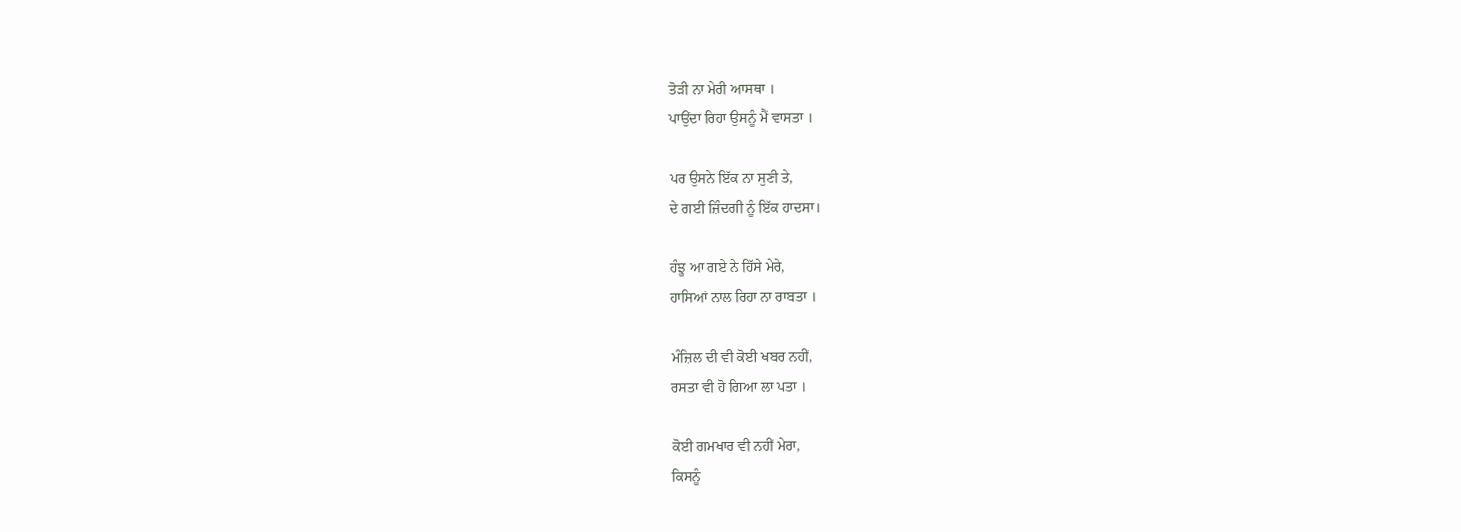ਤੋੜੀ ਨਾ ਮੇਰੀ ਆਸਥਾ ।
ਪਾਉਂਦਾ ਰਿਹਾ ਉਸਨੂੰ ਮੈਂ ਵਾਸਤਾ ।

ਪਰ ਉਸਨੇ ਇੱਕ ਨਾ ਸੁਣੀ ਤੇ,
ਦੇ ਗਈ ਜ਼ਿੰਦਗੀ ਨੂੰ ਇੱਕ ਹਾਦਸਾ।

ਹੰਝੂ ਆ ਗਏ ਨੇ ਹਿੱਸੇ ਮੇਰੇ,
ਹਾਸਿਆਂ ਨਾਲ ਰਿਹਾ ਨਾ ਰਾਬਤਾ ।

ਮੰਜ਼ਿਲ ਦੀ ਵੀ ਕੋਈ ਖਬਰ ਨਹੀਂ,
ਰਸਤਾ ਵੀ ਹੋ ਗਿਆ ਲਾ ਪਤਾ ।

ਕੋਈ ਗਮਖਾਰ ਵੀ ਨਹੀਂ ਮੇਰਾ,
ਕਿਸਨੂੰ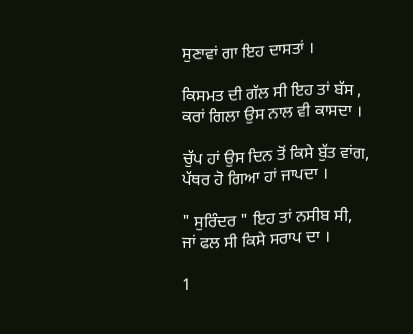ਸੁਣਾਵਾਂ ਗਾ ਇਹ ਦਾਸਤਾਂ ।

ਕਿਸਮਤ ਦੀ ਗੱਲ ਸੀ ਇਹ ਤਾਂ ਬੱਸ ,
ਕਰਾਂ ਗਿਲਾ ਉਸ ਨਾਲ ਵੀ ਕਾਸਦਾ ।

ਚੁੱਪ ਹਾਂ ਉਸ ਦਿਨ ਤੋਂ ਕਿਸੇ ਬੁੱਤ ਵਾਂਗ,
ਪੱਥਰ ਹੋ ਗਿਆ ਹਾਂ ਜਾਪਦਾ ।

" ਸੁਰਿੰਦਰ " ਇਹ ਤਾਂ ਨਸੀਬ ਸੀ,
ਜਾਂ ਫਲ ਸੀ ਕਿਸੇ ਸਰਾਪ ਦਾ ।

1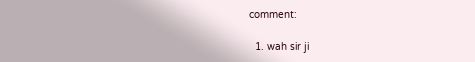comment:

  1. wah sir ji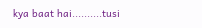kya baat hai..........tusi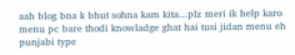aah blog bna k bhut sohna kam kita...plz meri ik help karo menu pc bare thodi knowladge ghat hai tusi jidan menu eh punjabi type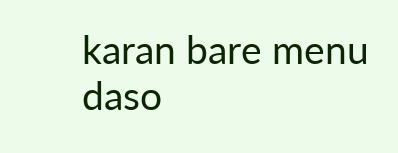karan bare menu daso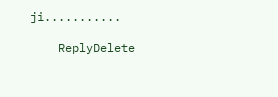ji...........

    ReplyDelete